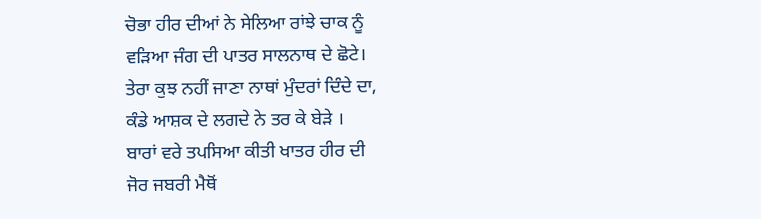ਚੋਭਾ ਹੀਰ ਦੀਆਂ ਨੇ ਸੇਲਿਆ ਰਾਂਝੇ ਚਾਕ ਨੂੰ
ਵੜਿਆ ਜੰਗ ਦੀ ਪਾਤਰ ਸਾਲਨਾਥ ਦੇ ਛੋਟੇ।
ਤੇਰਾ ਕੁਝ ਨਹੀਂ ਜਾਣਾ ਨਾਥਾਂ ਮੁੰਦਰਾਂ ਦਿੰਦੇ ਦਾ,
ਕੰਡੇ ਆਸ਼ਕ ਦੇ ਲਗਦੇ ਨੇ ਤਰ ਕੇ ਬੇੜੇ ।
ਬਾਰਾਂ ਵਰੇ ਤਪਸਿਆ ਕੀਤੀ ਖਾਤਰ ਹੀਰ ਦੀ
ਜੋਰ ਜਬਰੀ ਮੈਥੋਂ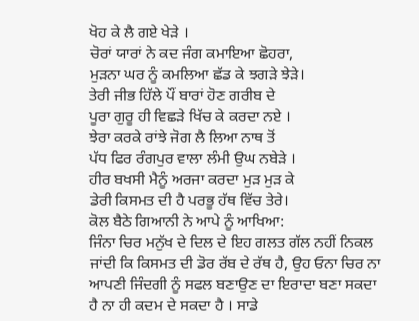ਖੋਹ ਕੇ ਲੈ ਗਏ ਖੇੜੇ ।
ਚੋਰਾਂ ਯਾਰਾਂ ਨੇ ਕਦ ਜੰਗ ਕਮਾਇਆ ਛੋਹਰਾ,
ਮੁੜਨਾ ਘਰ ਨੂੰ ਕਮਲਿਆ ਛੱਡ ਕੇ ਝਗੜੇ ਝੇੜੇ।
ਤੇਰੀ ਜੀਭ ਹਿੱਲੇ ਪੌਂ ਬਾਰਾਂ ਹੋਣ ਗਰੀਬ ਦੇ
ਪੂਰਾ ਗੁਰੂ ਹੀ ਵਿਛੜੇ ਖਿੱਚ ਕੇ ਕਰਦਾ ਨਏ ।
ਝੇਰਾ ਕਰਕੇ ਰਾਂਝੇ ਜੋਗ ਲੈ ਲਿਆ ਨਾਥ ਤੋਂ
ਪੱਧ ਫਿਰ ਰੰਗਪੁਰ ਵਾਲਾ ਲੰਮੀ ਉਘ ਨਬੇੜੇ ।
ਹੀਰ ਬਖਸੀ ਮੈਨੂੰ ਅਰਜਾ ਕਰਦਾ ਮੁੜ ਮੁੜ ਕੇ
ਡੇਰੀ ਕਿਸਮਤ ਦੀ ਹੈ ਪਰਭੂ ਹੱਥ ਵਿੱਚ ਤੇਰੇ।
ਕੋਲ ਬੈਠੇ ਗਿਆਨੀ ਨੇ ਆਪੇ ਨੂੰ ਆਖਿਆ:
ਜਿੰਨਾ ਚਿਰ ਮਨੁੱਖ ਦੇ ਦਿਲ ਦੇ ਇਹ ਗਲਤ ਗੱਲ ਨਹੀਂ ਨਿਕਲ ਜਾਂਦੀ ਕਿ ਕਿਸਮਤ ਦੀ ਡੋਰ ਰੱਬ ਦੇ ਰੱਥ ਹੈ, ਉਹ ਓਨਾ ਚਿਰ ਨਾ ਆਪਣੀ ਜਿੰਦਗੀ ਨੂੰ ਸਫਲ ਬਣਾਉਣ ਦਾ ਇਰਾਦਾ ਬਣਾ ਸਕਦਾ ਹੈ ਨਾ ਹੀ ਕਦਮ ਦੇ ਸਕਦਾ ਹੈ । ਸਾਡੇ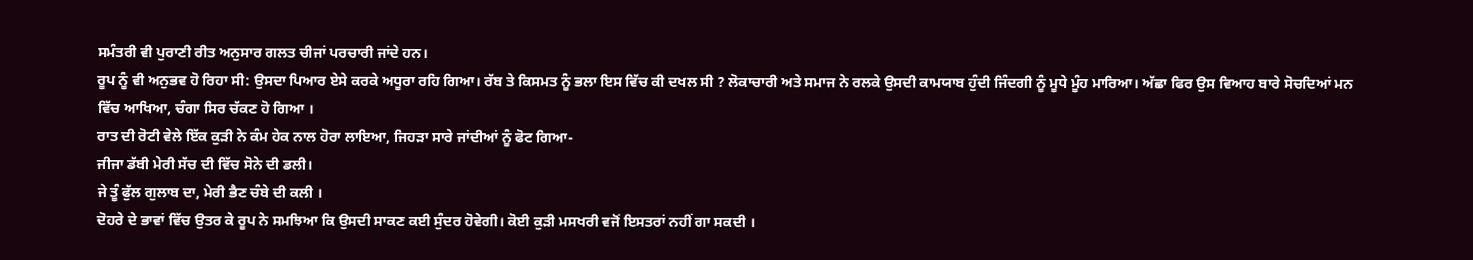ਸਮੰਤਰੀ ਵੀ ਪੁਰਾਣੀ ਰੀਤ ਅਨੁਸਾਰ ਗਲਤ ਚੀਜਾਂ ਪਰਚਾਰੀ ਜਾਂਦੇ ਹਨ।
ਰੂਪ ਨੂੰ ਵੀ ਅਨੁਭਵ ਹੋ ਰਿਹਾ ਸੀ: ਉਸਦਾ ਪਿਆਰ ਏਸੇ ਕਰਕੇ ਅਧੂਰਾ ਰਹਿ ਗਿਆ। ਰੱਬ ਤੇ ਕਿਸਮਤ ਨੂੰ ਭਲਾ ਇਸ ਵਿੱਚ ਕੀ ਦਖਲ ਸੀ ? ਲੋਕਾਚਾਰੀ ਅਤੇ ਸਮਾਜ ਨੇ ਰਲਕੇ ਉਸਦੀ ਕਾਮਯਾਬ ਹੁੰਦੀ ਜਿੰਦਗੀ ਨੂੰ ਮੂਧੇ ਮੂੰਹ ਮਾਰਿਆ। ਅੱਛਾ ਫਿਰ ਉਸ ਵਿਆਹ ਬਾਰੇ ਸੋਚਦਿਆਂ ਮਨ ਵਿੱਚ ਆਖਿਆ, ਚੰਗਾ ਸਿਰ ਚੱਕਣ ਹੋ ਗਿਆ ।
ਰਾਤ ਦੀ ਰੋਟੀ ਵੇਲੇ ਇੱਕ ਕੁੜੀ ਨੇ ਕੰਮ ਹੇਕ ਨਾਲ ਹੋਰਾ ਲਾਇਆ, ਜਿਹੜਾ ਸਾਰੇ ਜਾਂਦੀਆਂ ਨੂੰ ਫੋਟ ਗਿਆ-
ਜੀਜਾ ਡੱਬੀ ਮੇਰੀ ਸੱਚ ਦੀ ਵਿੱਚ ਸੋਨੇ ਦੀ ਡਲੀ।
ਜੇ ਤੂੰ ਫੁੱਲ ਗੁਲਾਬ ਦਾ, ਮੇਰੀ ਭੈਣ ਚੰਬੇ ਦੀ ਕਲੀ ।
ਦੋਹਰੇ ਦੇ ਭਾਵਾਂ ਵਿੱਚ ਉਤਰ ਕੇ ਰੂਪ ਨੇ ਸਮਝਿਆ ਕਿ ਉਸਦੀ ਸਾਕਣ ਕਈ ਸੁੰਦਰ ਹੋਵੇਗੀ। ਕੋਈ ਕੁੜੀ ਮਸਖਰੀ ਵਜੋਂ ਇਸਤਰਾਂ ਨਹੀਂ ਗਾ ਸਕਦੀ ।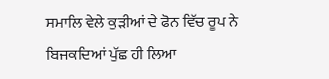ਸਮਾਲਿ ਵੇਲੇ ਕੁੜੀਆਂ ਦੇ ਫੋਨ ਵਿੱਚ ਰੂਪ ਨੇ ਬਿਜਕਦਿਆਂ ਪੁੱਛ ਹੀ ਲਿਆ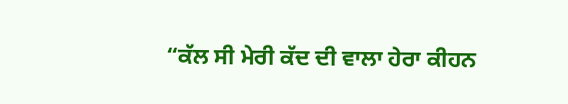“ਕੱਲ ਸੀ ਮੇਰੀ ਕੱਦ ਦੀ ਵਾਲਾ ਹੇਰਾ ਕੀਹਨ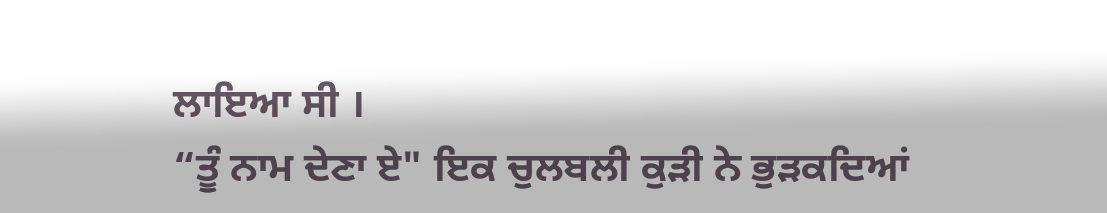ਲਾਇਆ ਸੀ ।
“ਤੂੰ ਨਾਮ ਦੇਣਾ ਏ" ਇਕ ਚੁਲਬਲੀ ਕੁੜੀ ਨੇ ਭੁੜਕਦਿਆਂ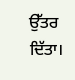ਉੱਤਰ ਦਿੱਤਾ।